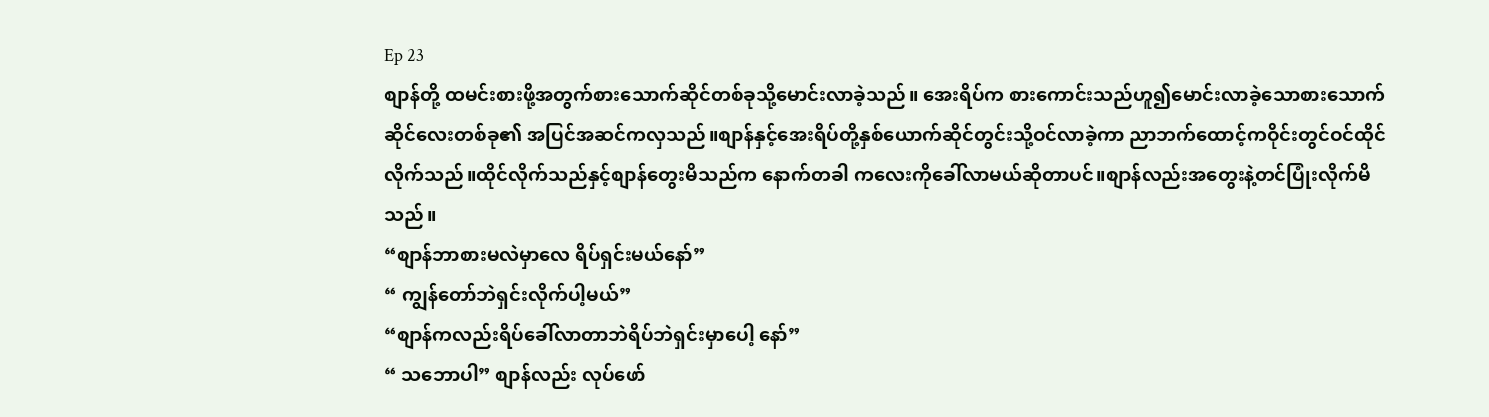Ep 23
စျာန်တို့ ထမင်းစားဖို့အတွက်စားသောက်ဆိုင်တစ်ခုသို့မောင်းလာခဲ့သည်။ အေးရိပ်က စားကောင်းသည်ဟူ၍မောင်းလာခဲ့သောစားသောက်ဆိုင်လေးတစ်ခု၏ အပြင်အဆင်ကလှသည်။စျာန်နှင့်အေးရိပ်တို့နှစ်ယောက်ဆိုင်တွင်းသို့ဝင်လာခဲ့ကာ ညာဘက်ထောင့်ကဝိုင်းတွင်ဝင်ထိုင်လိုက်သည်။ထိုင်လိုက်သည်နှင့်စျာန်တွေးမိသည်က နောက်တခါ ကလေးကိုခေါ်လာမယ်ဆိုတာပင်။စျာန်လည်းအတွေးနဲ့တင်ပြုံးလိုက်မိသည်။
“စျာန်ဘာစားမလဲမှာလေ ရိပ်ရှင်းမယ်နော်”
“ ကျွန်တော်ဘဲရှင်းလိုက်ပါ့မယ်”
“စျာန်ကလည်းရိပ်ခေါ်လာတာဘဲရိပ်ဘဲရှင်းမှာပေါ့ နော်”
“ သဘောပါ” စျာန်လည်း လုပ်ဖော်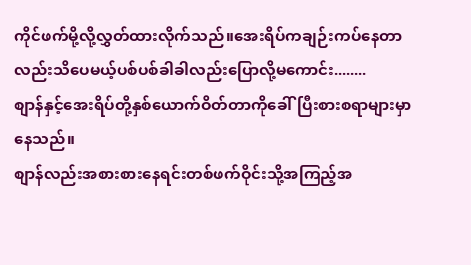ကိုင်ဖက်မို့လို့လွှတ်ထားလိုက်သည်။အေးရိပ်ကချဉ်းကပ်နေတာလည်းသိပေမယ့်ပစ်ပစ်ခါခါလည်းပြောလို့မကောင်း........
စျာန်နှင့်အေးရိပ်တို့နှစ်ယောက်ဝိတ်တာကိုခေါ်ပြီးစားစရာများမှာနေသည်။
စျာန်လည်းအစားစားနေရင်းတစ်ဖက်ဝိုင်းသို့အကြည့်အ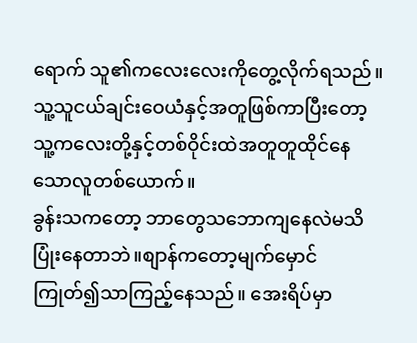ရောက် သူ၏ကလေးလေးကိုတွေ့လိုက်ရသည်။သူ့သူငယ်ချင်းဝေယံနှင့်အတူဖြစ်ကာပြီးတော့သူ့ကလေးတို့နှင့်တစ်ဝိုင်းထဲအတူတူထိုင်နေသောလူတစ်ယောက်။
ခွန်းသကတော့ ဘာတွေသဘောကျနေလဲမသိပြုံးနေတာဘဲ။စျာန်ကတော့မျက်မှောင်ကြုတ်၍သာကြည့်နေသည်။ အေးရိပ်မှာ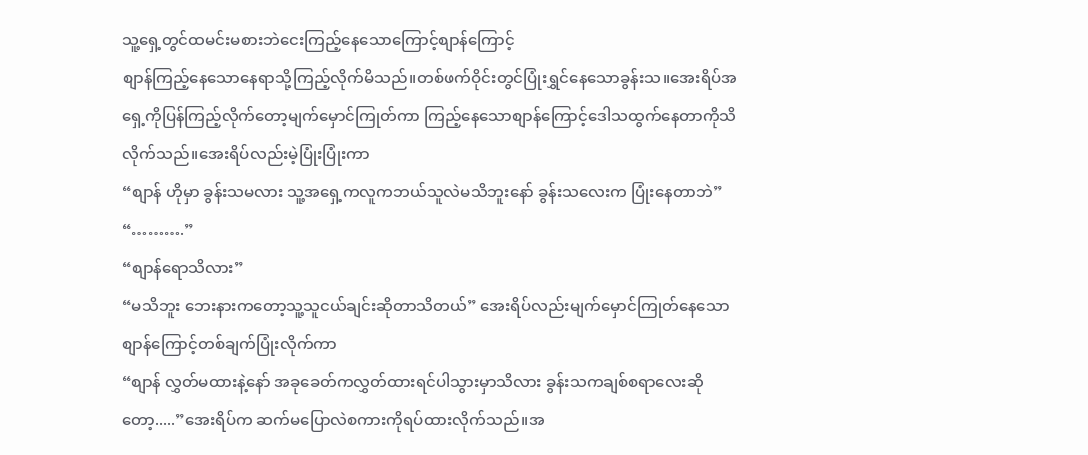သူ့ရှေ့တွင်ထမင်းမစားဘဲငေးကြည့်နေသောကြောင့်စျာန်ကြောင့်
စျာန်ကြည့်နေသောနေရာသို့ကြည့်လိုက်မိသည်။တစ်ဖက်ဝိုင်းတွင်ပြုံးရွှင်နေသောခွန်းသ။အေးရိပ်အရှေ့ကိုပြန်ကြည့်လိုက်တော့မျက်မှောင်ကြုတ်ကာ ကြည့်နေသောစျာန်ကြောင့်ဒေါသထွက်နေတာကိုသိလိုက်သည်။အေးရိပ်လည်းမဲ့ပြုံးပြုံးကာ
“စျာန် ဟိုမှာ ခွန်းသမလား သူ့အရှေ့ကလူကဘယ်သူလဲမသိဘူးနော် ခွန်းသလေးက ပြုံးနေတာဘဲ”
“……….”
“စျာန်ရောသိလား”
“မသိဘူး ဘေးနားကတော့သူ့သူငယ်ချင်းဆိုတာသိတယ်” အေးရိပ်လည်းမျက်မှောင်ကြုတ်နေသောစျာန်ကြောင့်တစ်ချက်ပြုံးလိုက်ကာ
“စျာန် လွှတ်မထားနဲ့နော် အခုခေတ်ကလွှတ်ထားရင်ပါသွားမှာသိလား ခွန်းသကချစ်စရာလေးဆိုတော့.....”အေးရိပ်က ဆက်မပြောလဲစကားကိုရပ်ထားလိုက်သည်။အ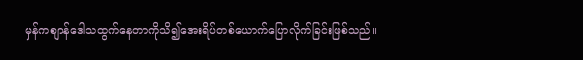မှန်ကစျာန်ဒေါသထွက်နေတာကိုသိ၍အေးရိပ်တစ်ယောက်ပြောလိုက်ခြင်းဖြစ်သည်။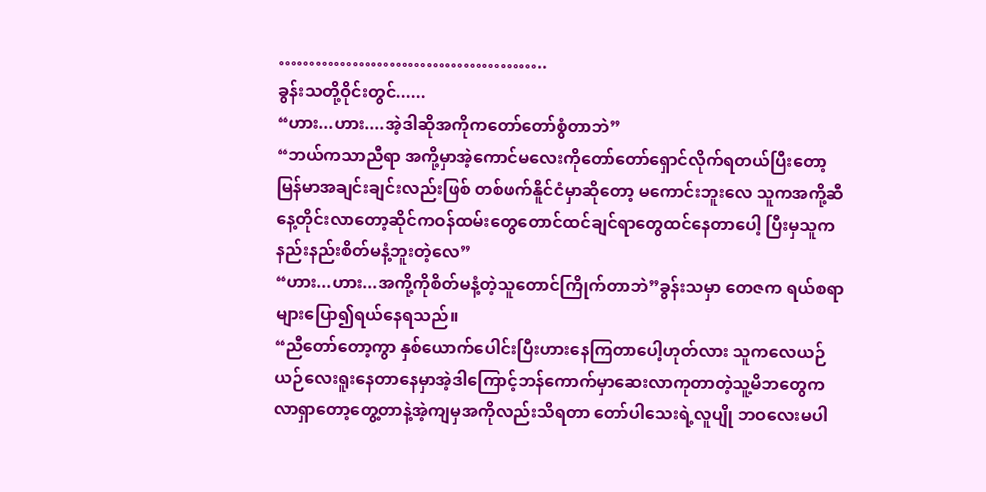……………………………………..
ခွန်းသတို့ဝိုင်းတွင်......
“ဟား...ဟား....အဲ့ဒါဆိုအကိုကတော်တော်စွံတာဘဲ”
“ဘယ်ကသာညီရာ အကို့မှာအဲ့ကောင်မလေးကိုတော်တော်ရှောင်လိုက်ရတယ်ပြီးတော့မြန်မာအချင်းချင်းလည်းဖြစ် တစ်ဖက်နိူင်ငံမှာဆိုတော့ မကောင်းဘူးလေ သူကအကို့ဆီနေ့တိုင်းလာတော့ဆိုင်ကဝန်ထမ်းတွေတောင်ထင်ချင်ရာတွေထင်နေတာပေါ့ ပြီးမှသူကနည်းနည်းစိတ်မနံ့ဘူးတဲ့လေ”
“ဟား...ဟား...အကို့ကိုစိတ်မနံ့တဲ့သူတောင်ကြိုက်တာဘဲ”ခွန်းသမှာ တေဇက ရယ်စရာများပြော၍ရယ်နေရသည်။
“ညီတော်တော့ကွာ နှစ်ယောက်ပေါင်းပြီးဟားနေကြတာပေါ့ဟုတ်လား သူကလေယဉ်ယဉ်လေးရူးနေတာနေမှာအဲ့ဒါကြောင့်ဘန်ကောက်မှာဆေးလာကုတာတဲ့သူ့မိဘတွေကလာရှာတော့တွေ့တာနဲ့အဲ့ကျမှအကိုလည်းသိရတာ တော်ပါသေးရဲ့လူပျို ဘဝလေးမပါ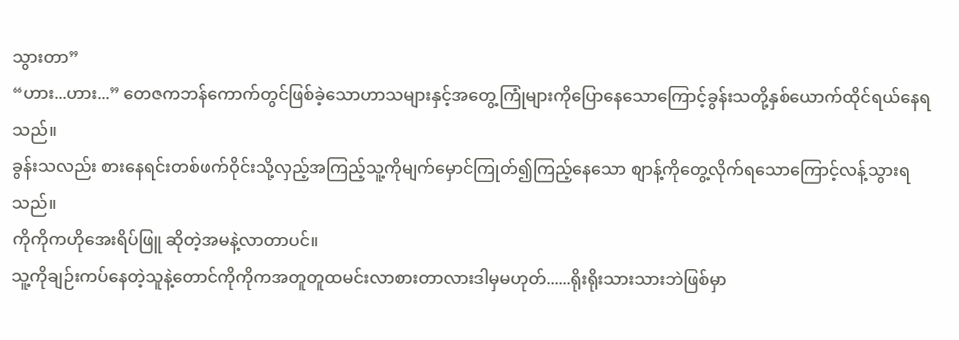သွားတာ”
“ဟား...ဟား...” တေဇကဘန်ကောက်တွင်ဖြစ်ခဲ့သောဟာသများနှင့်အတွေ့ကြုံများကိုပြောနေသောကြောင့်ခွန်းသတို့နှစ်ယောက်ထိုင်ရယ်နေရသည်။
ခွန်းသလည်း စားနေရင်းတစ်ဖက်ဝိုင်းသို့လှည့်အကြည့်သူ့ကိုမျက်မှောင်ကြုတ်၍ကြည့်နေသော စျာန့်ကိုတွေ့လိုက်ရသောကြောင့်လန့်သွားရသည်။
ကိုကိုကဟိုအေးရိပ်ဖြူ ဆိုတဲ့အမနဲ့လာတာပင်။
သူ့ကိုချဉ်းကပ်နေတဲ့သူနဲ့တောင်ကိုကိုကအတူတူထမင်းလာစားတာလားဒါမှမဟုတ်......ရိုးရိုးသားသားဘဲဖြစ်မှာ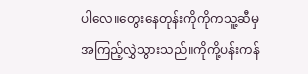ပါလေ။တွေးနေတုန်းကိုကိုကသူ့ဆီမှအကြည့်လွှဲသွားသည်။ကိုကို့ပန်းကန်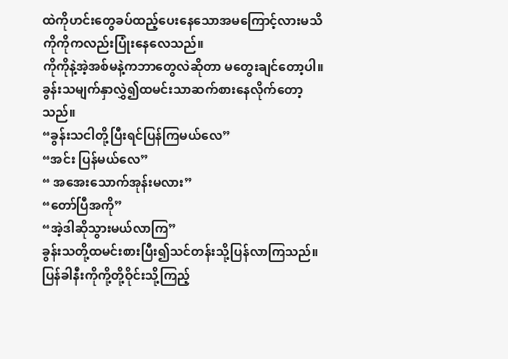ထဲကိုဟင်းတွေခပ်ထည့်ပေးနေသောအမကြောင့်လားမသိကိုကိုကလည်းပြုံးနေလေသည်။
ကိုကိုနဲ့အဲ့အစ်မနဲ့ကဘာတွေလဲဆိုတာ မတွေးချင်တော့ပါ။ခွန်းသမျက်နှာလွှဲ၍ထမင်းသာဆက်စားနေလိုက်တော့သည်။
“ခွန်းသငါတို့ပြီးရင်ပြန်ကြမယ်လေ”
“အင်း ပြန်မယ်လေ”
“ အအေးသောက်အုန်းမလား”
“တော်ပြီအကို”
“အဲ့ဒါဆိုသွားမယ်လာကြ”
ခွန်းသတို့ထမင်းစားပြီး၍သင်တန်းသို့ပြန်လာကြသည်။ပြန်ခါနီးကိုကို့တို့ဝိုင်းသို့ကြည့်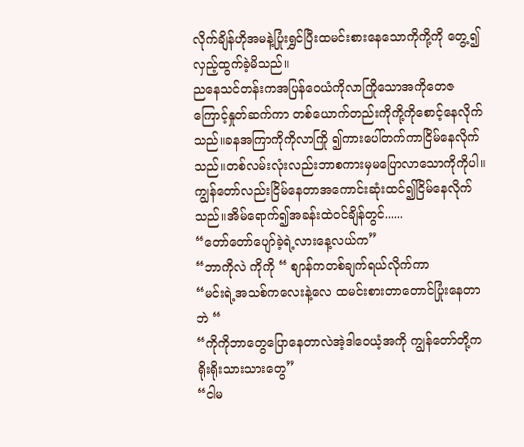လိုက်ချိန်ဟိုအမနဲ့ပြုံးရွှင်ပြီးထမင်းစားနေသောကိုကို့ကို တွေ့၍လှည့်ထွက်ခဲ့မိသည်။
ညနေသင်တန်းကအပြန်ဝေယံကိုလာကြိုသောအကိုတေဇ ကြောင့်နှုတ်ဆက်ကာ တစ်ယောက်တည်းကိုကို့ကိုစောင့်နေလိုက်သည်။ခနအကြာကိုကိုလာကြို ၍ကားပေါ်တက်ကာငြိမ်နေလိုက်သည်။တစ်လမ်းလုံးလည်းဘာစကားမှမပြောလာသောကိုကိုပါ။ကျွန်တော်လည်းငြိမ်နေတာအကောင်းဆုံးထင်၍ငြိမ်နေလိုက်သည်။အိမ်ရောက်၍အခန်းထဲဝင်ချိန်တွင်......
“တော်တော်ပျော်ခဲ့ရဲ့လားနေ့လယ်က”
“ဘာကိုလဲ ကိုကို “ စျာန်ကတစ်ချက်ရယ်လိုက်ကာ
“မင်းရဲ့အသစ်ကလေးနဲ့လေ ထမင်းစားတာတောင်ပြုံးနေတာဘဲ “
“ကိုကိုဘာတွေပြောနေတာလဲအဲ့ဒါဝေယံ့အကို ကျွန်တော်တို့ကရိုးရိုးသားသားတွေ”
“ငါမ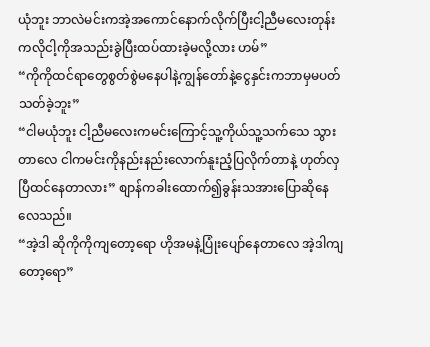ယုံဘူး ဘာလဲမင်းကအဲ့အကောင်နောက်လိုက်ပြီးငါ့ညီမလေးတုန်းကလိုငါ့ကိုအသည်းခွဲပြီးထပ်ထားခဲ့မလို့လား ဟမ်”
“ကိုကိုထင်ရာတွေစွတ်စွဲမနေပါနဲ့ကျွန်တော်နဲ့ငွေနှင်းကဘာမှမပတ်သတ်ခဲ့ဘူး”
“ငါမယုံဘူး ငါ့ညီမလေးကမင်းကြောင့်သူ့ကိုယ်သူ့သက်သေ သွားတာလေ ငါကမင်းကိုနည်းနည်းလောက်နူးညံ့ပြလိုက်တာနဲ့ ဟုတ်လှပြီထင်နေတာလား” စျာန်ကခါးထောက်၍ခွန်းသအားပြောဆိုနေလေသည်။
“အဲ့ဒါ ဆိုကိုကိုကျတော့ရော ဟိုအမနဲ့ပြုံးပျော်နေတာလေ အဲ့ဒါကျတော့ရော”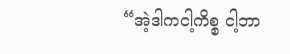“အဲ့ဒါကငါ့ကိစ္စ ငါ့ဘာ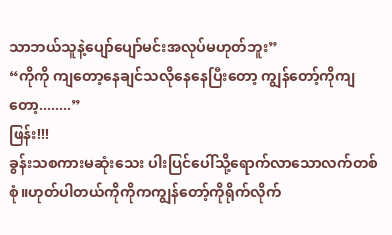သာဘယ်သူနဲ့ပျော်ပျော်မင်းအလုပ်မဟုတ်ဘူး”
“ကိုကို ကျတော့နေချင်သလိုနေနေပြီးတော့ ကျွန်တော့်ကိုကျတော့........”
ဖြန်း!!!
ခွန်းသစကားမဆုံးသေး ပါးပြင်ပေါ်သို့ရောက်လာသောလက်တစ်စုံ။ဟုတ်ပါတယ်ကိုကိုကကျွန်တော့်ကိုရိုက်လိုက်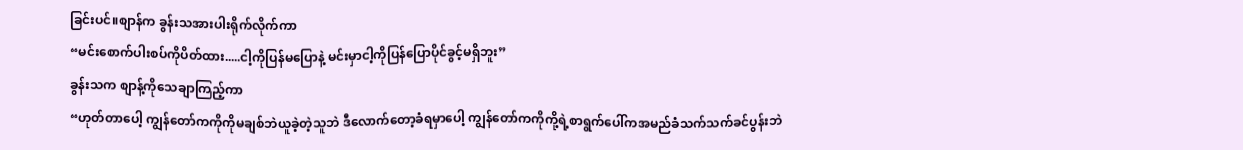ခြင်းပင်။စျာန်က ခွန်းသအားပါးရိုက်လိုက်ကာ
“မင်းစောက်ပါးစပ်ကိုပိတ်ထား.....ငါ့ကိုပြန်မပြောနဲ့ မင်းမှာငါ့ကိုပြန်ပြောပိုင်ခွင့်မရှိဘူး”
ခွန်းသက စျာန့်ကိုသေချာကြည့်ကာ
“ဟုတ်တာပေါ့ ကျွန်တော်ကကိုကိုမချစ်ဘဲယူခဲ့တဲ့သူဘဲ ဒီလောက်တော့ခံရမှာပေါ့ ကျွန်တော်ကကိုကို့ရဲ့စာရွက်ပေါ်ကအမည်ခံသက်သက်ခင်ပွန်းဘဲ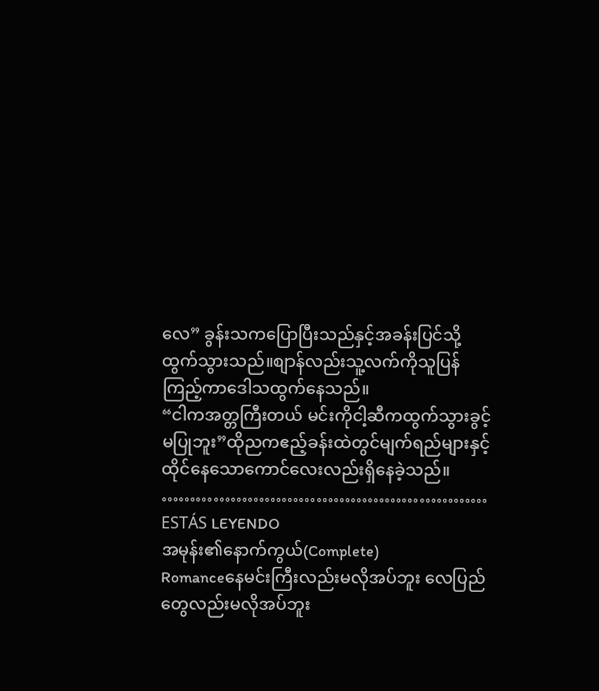လေ” ခွန်းသကပြောပြီးသည်နှင့်အခန်းပြင်သို့ထွက်သွားသည်။စျာန်လည်းသူ့လက်ကိုသူပြန်ကြည့်ကာဒေါသထွက်နေသည်။
“ငါကအတ္တကြီးတယ် မင်းကိုငါ့ဆီကထွက်သွားခွင့်မပြုဘူး”ထိုညကဧည့်ခန်းထဲတွင်မျက်ရည်များနှင့်ထိုင်နေသောကောင်လေးလည်းရှိနေခဲ့သည်။
…………………………………………………
ESTÁS LEYENDO
အမုန်း၏နောက်ကွယ်(Complete)
Romanceနေမင်းကြီးလည်းမလိုအပ်ဘူး လေပြည်တွေလည်းမလိုအပ်ဘူး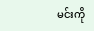မင်းကို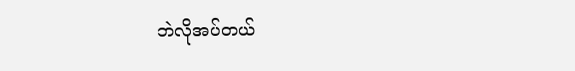ဘဲလိုအပ်တယ်